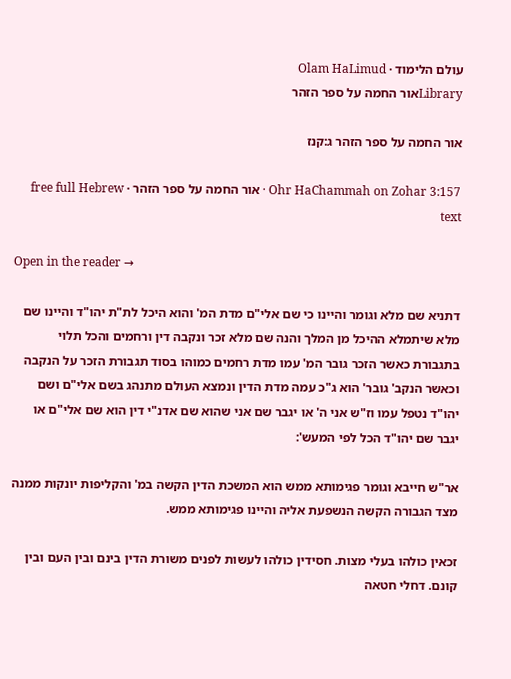עולם הלימוד · Olam HaLimud
Libraryאור החמה על ספר הזהר

אור החמה על ספר הזהר ג:קנז

Ohr HaChammah on Zohar 3:157 · אור החמה על ספר הזהר · free full Hebrew text

Open in the reader →

דתניא שם מלא וגומר והיינו כי שם אלי"ם מדת המ' והוא היכל לת"ת יהו"ד והיינו שם מלא שיתמלא ההיכל מן המלך והנה שם מלא זכר ונקבה דין ורחמים והכל תלוי בתגבורת כאשר הזכר גובר המ' עמו מדת רחמים כמוהו בסוד תגבורת הזכר על הנקבה וכאשר הנקב' גובר' הוא ג"כ עמה מדת הדין ונמצא העולם מתנהג בשם אלי"ם ושם יהו"ד נטפל עמו וז"ש אני ה' או יגבר שם אני שהוא שם אדנ"י דין הוא שם אלי"ם או יגבר שם יהו"ד הכל לפי המעש':

אר"ש חייבא וגומר פגימותא ממש הוא המשכת הדין הקשה במ' והקליפות יונקות ממנה מצד הגבורה הקשה הנשפעת אליה והיינו פגימותא ממש.

זכאין כולהו בעלי מצות. חסידין כולהו לעשות לפנים משורת הדין בינם ובין העם ובין קונם. דחלי חטאה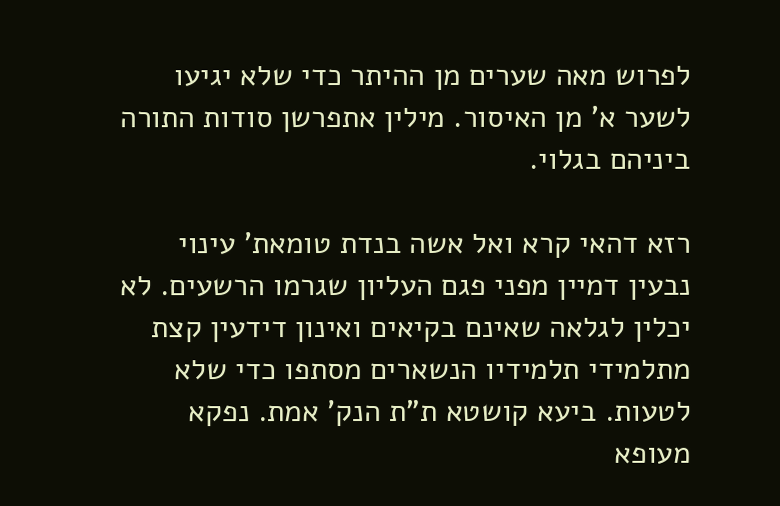לפרוש מאה שערים מן ההיתר כדי שלא יגיעו לשער א' מן האיסור. מילין אתפרשן סודות התורה ביניהם בגלוי.

רזא דהאי קרא ואל אשה בנדת טומאת' עינוי נבעין דמיין מפני פגם העליון שגרמו הרשעים. לא יכלין לגלאה שאינם בקיאים ואינון דידעין קצת מתלמידי תלמידיו הנשארים מסתפו כדי שלא לטעות. ביעא קושטא ת"ת הנק' אמת. נפקא מעופא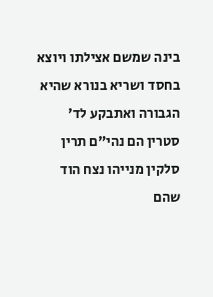בינה שמשם אצילתו ויוצא בחסד ושריא בנורא שהיא הגבורה ואתבקע לד' סטרין הם נהי"ם תרין סלקין מנייהו נצח הוד שהם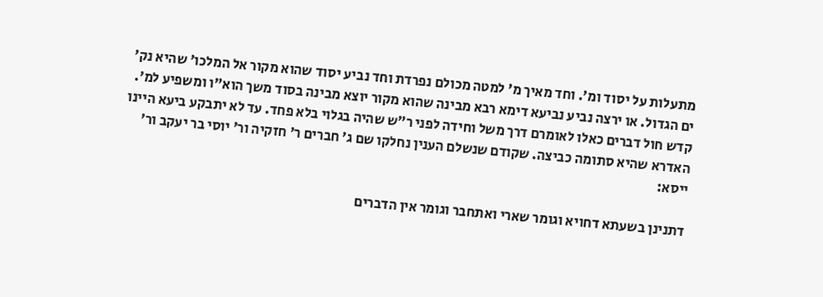מתעלות על יסוד ומ'. וחד מאיך מ' למטה מכולם נפרדת וחד נביע יסוד שהוא מקור אל המלכו' שהיא נק' ים הגדול. או ירצה נביע נביעא דימא רבא מבינה שהוא מקור יוצא מבינה בסוד משך הוא"ו ומשפיע למ'. קדש חול דברים כאלו לאומרם דרך משל וחידה לפני ר"ש שהיה בגלוי בלא פחד. עד לא יתבקע ביעא היינו האדרא שהיא סתומה כביצה. שקודם שנשלם הענין נחלקו שם ג' חברים ר' חזקיה ור' יוסי בר יעקב ור' ייסא:

דתנינן בשעתא דחויא וגומר שארי ואתחבר וגומר אין הדברים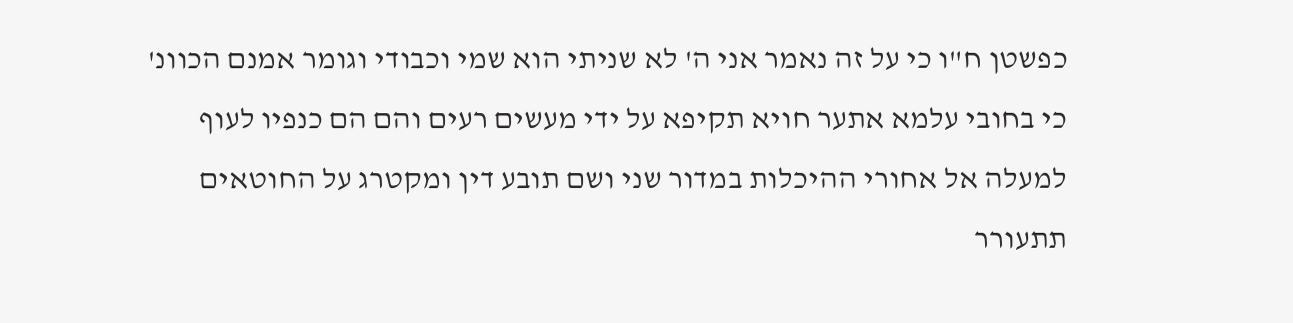כפשטן ח"ו כי על זה נאמר אני ה' לא שניתי הוא שמי וכבודי וגומר אמנם הכוונ' כי בחובי עלמא אתער חויא תקיפא על ידי מעשים רעים והם הם כנפיו לעוף למעלה אל אחורי ההיכלות במדור שני ושם תובע דין ומקטרג על החוטאים תתעורר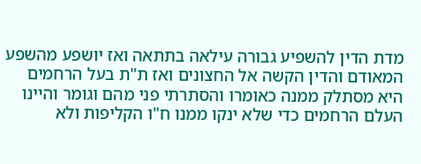מדת הדין להשפיע גבורה עילאה בתתאה ואז יושפע מהשפע המאודם והדין הקשה אל החצונים ואז ת"ת בעל הרחמים היא מסתלק ממנה כאומרו והסתרתי פני מהם וגומר והיינו העלם הרחמים כדי שלא ינקו ממנו ח"ו הקליפות ולא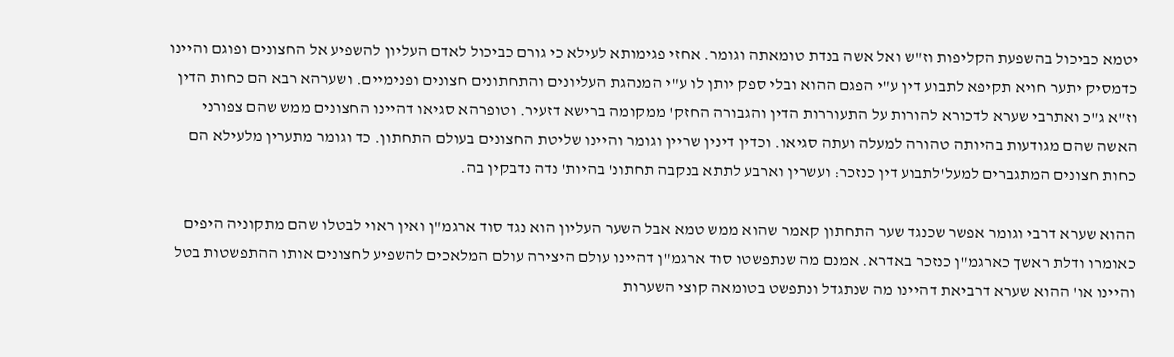יטמא כביכול בהשפעת הקליפות וז"ש ואל אשה בנדת טומאתה וגומר. אחזי פגימותא לעילא כי גורם כביכול לאדם העליון להשפיע אל החצונים ופוגם והיינו כדמסיק יתער חויא תקיפא לתבוע דין ע"י הפגם ההוא ובלי ספק יותן לו ע"י המנהגת העליונים והתחתונים חצונים ופנימיים. ושערהא רבא הם כחות הדין וז"א ג"כ ואתרבי שערא לדכורא להורות על התעוררות הדין והגבורה החזק' ממקומה ברישא דזעיר. וטופרהא סגיאו דהיינו החצונים ממש שהם צפורני האשה שהם מגודעות בהיותה טהורה למעלה ועתה סגיאו. וכדין דינין שריין וגומר והיינו שליטת החצונים בעולם התחתון. כד וגומר מתערין מלעילא הם כחות חצונים המתגברים למעל'לתבוע דין כנזכר: ועשרין וארבע לתתא בנקבה תחתונ' בהיות' נדה נדבקין בה.

ההוא שערא דרבי וגומר אפשר שכנגד שער התחתון קאמר שהוא ממש טמא אבל השער העליון הוא נגד סוד ארגמ"ן ואין ראוי לבטלו שהם מתקוניה היפים כאומרו ודלת ראשך כארגמ"ן כנזכר באדרא. אמנם מה שנתפשטו סוד ארגמ"ן דהיינו עולם היצירה עולם המלאכים להשפיע לחצונים אותו ההתפשטות בטל והיינו או' ההוא שערא דרביאת דהיינו מה שנתגדל ונתפשט בטומאה קוצי השערות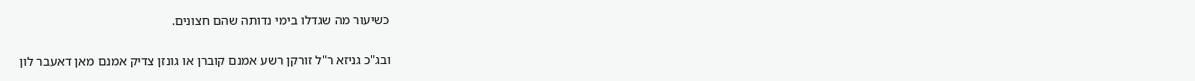כשיעור מה שגדלו בימי נדותה שהם חצונים.

ובג"כ גניזא ר"ל זורקן רשע אמנם קוברן או גונזן צדיק אמנם מאן דאעבר לון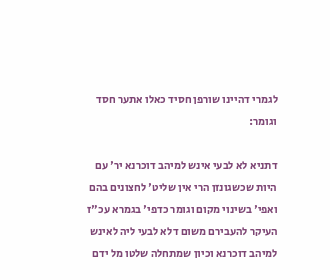לגמרי דהיינו שורפן חסיד כאלו אתער חסד וגומר:

דתניא לא לבעי אינש למיהב דוכרנא יר' עם היות שכשגונזן הרי אין שליט' לחצונים בהם ואפי' בשינוי מקום וגומר כדפי' בגמרא עכ"ז העיקר להעבירם משום דלא לבעי ליה לאינש למיהב דוכרנא וכיון שמתחלה שלטו מל ידם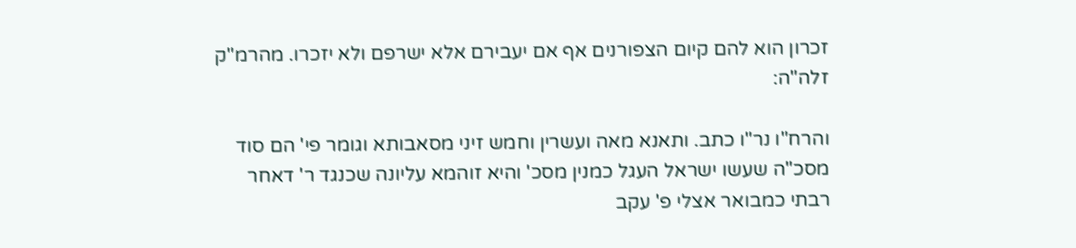זכרון הוא להם קיום הצפורנים אף אם יעבירם אלא ישרפם ולא יזכרו. מהרמ"ק זלה"ה:

והרח"ו נר"ו כתב. ותאנא מאה ועשרין וחמש זיני מסאבותא וגומר פי' הם סוד מסכ"ה שעשו ישראל העגל כמנין מסכ' והיא זוהמא עליונה שכנגד ר' דאחר רבתי כמבואר אצלי פ' עקב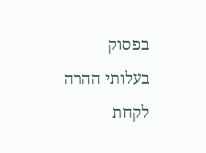בפסוק בעלותי ההרה לקחת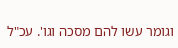וגומר עשו להם מסכה וגו'. עכ"ל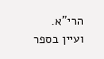הרי"א. ועיין בספר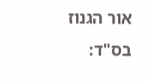אור הגנוז בס"ד: